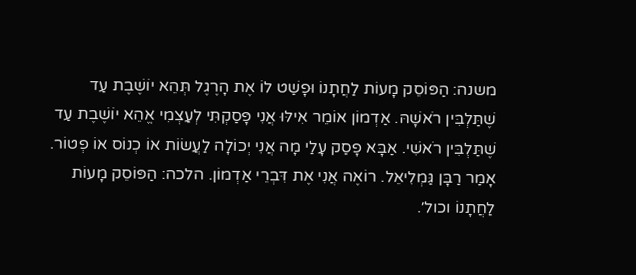משנה: הַפּוֹסֵק מָעוֹת לַחֲתָנוֹ וּפָשַׁט לוֹ אֶת הָרֶגֶל תְּהֵא יוֹשֶׁבֶת עַד שֶׁתַּלְבִּין רֹאשָׁהּ. אַדְמוֹן אוֹמֵר אִילּוּ אֲנִי פָּסַקְתִּי לְעַצְמִי אֱהֵא יוֹשֶׁבֶת עַד שֶׁתַּלְבִּין רֹאשִׁי. אַבָּא פָסַק עָלַי מָה אֲנִי יְכוֹלָה לַעֲשׂוֹת אוֹ כְנוֹס אוֹ פְטוֹר. אָמַר רַבָּן גַּמְלִיאֵל. רוֹאֶה אֲנִי אֶת דִּבְרֵי אַדְמוֹן. הלכה: הַפּוֹסֵק מָעוֹת לַחֲתָנוֹ וכול׳.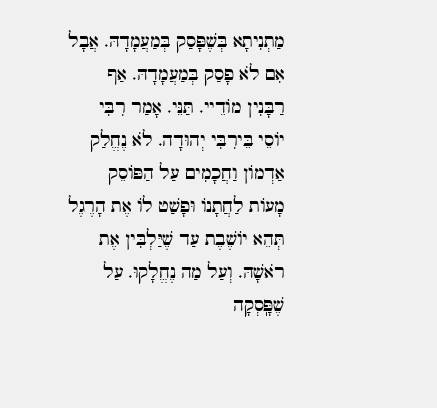מַתְנִיתָא בְּשֶׁפָּסַק בְּמַעֲמָדָהּ. אֲבָל אִם לֹא פָסַק בְּמַעֲמָדָהּ. אַף רַבָּנִין מוֹדֵיי. תַּנֵּי. אָמַר רִבִּי יוֹסֵי בֵּירִבִּי יְהוּדָה. לֹא נֶחֱלַק אַדְמוֹן וַחֲכָמִים עַל הַפּוֹסֵק מָעוֹת לַחֲתָנוֹ וּפָשַׁט לוֹ אֶת הָרֶגֶל תְּהֵא יוֹשֶׁבֶת עַד שֶׁיַּלְבִּין אֶת רֹאשָׁהּ. וְעַל מַה נֶחֱלָקוּ. עַל שֶׁפָּֽסְקָה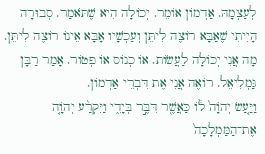לְעַצְמָהּ. אַדְמוֹן אוֹמֵר. יְכוֹלָה הִיא שֶׁתֹּאמַר. סְבוּרָה הָיִיתִי שֶׁאַבָּא רוֹצֶה לִיתֵּן וְעַכְשָׁיו אָבָּא אֵינוֹ רוֹצֶה לִיתֵּן. מָה אֲנִי יְכוֹלָה לַעֲשׂוֹת. אוֹ כְנוֹס אוֹ פְטוֹר. אָמַר רַבָּן גַּמְלִיאֵל. רוֹאֶה אֲנִי אֶת דִּבְרֵי אַדְמוֹן.
וַיַּ֤עַשׂ יְהֹוָה֙ ל֔וֹ כַּאֲשֶׁ֖ר דִּבֶּ֣ר בְּיָדִ֑י וַיִּקְרַ֨ע יְהֹוָ֤ה אֶת־הַמַּמְלָכָה֙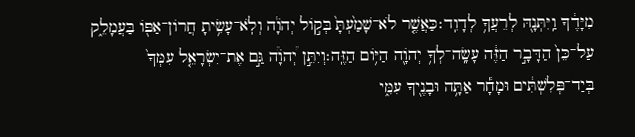מִיָּדֶ֔ךָ וַֽיִּתְּנָ֖הּ לְרֵעֲךָ֥ לְדָוִֽד׃כַּאֲשֶׁ֤ר לֹא־שָׁמַ֙עְתָּ֙ בְּק֣וֹל יְהֹוָ֔ה וְלֹֽא־עָשִׂ֥יתָ חֲרוֹן־אַפּ֖וֹ בַּעֲמָלֵ֑ק עַל־כֵּן֙ הַדָּבָ֣ר הַזֶּ֔ה עָשָֽׂה־לְךָ֥ יְהֹוָ֖ה הַיּ֥וֹם הַזֶּֽה׃וְיִתֵּ֣ן יְ֠הֹוָ֠ה גַּ֣ם אֶת־יִשְׂרָאֵ֤ל עִמְּךָ֙ בְּיַד־פְּלִשְׁתִּ֔ים וּמָחָ֕ר אַתָּ֥ה וּבָנֶ֖יךָ עִמִּ֑י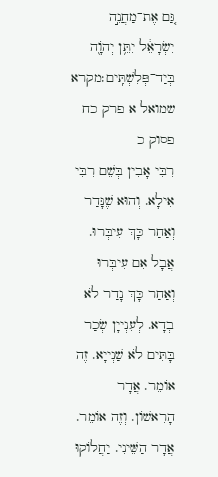גַּ֚ם אֶת־מַחֲנֵ֣ה יִשְׂרָאֵ֔ל יִתֵּ֥ן יְהֹוָ֖ה בְּיַד־פְּלִשְׁתִּֽים׃מקרא שמואל א פרק כח פסוק כ
רִבִּי אָבִין בְּשֵׁם רִבִּי אִילָא. וְהוּא שֶׁנָּדַר וְאַחַר כָּךְ עִיבְּרוּ. אֲבָל אִם עִיבְּרוּ וְאַחַר כָּךְ נָדַר לֹא בְדָא. לְעִנְייָן שְׂכַר בָּתִּים לֹא שַׁנְייָא. זֶה אוֹמֵר. אֲדָר הָרִאשׁוֹן. וְזֶה אוֹמֵר. אֲדָר הַשֵּׁינִי. יַחֲלוֹקוּ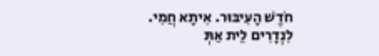חֹדֶשׁ הָעִיבּוּר. אִיתָא חֲמִי. לִנְדָרִים לֵית אַתְּ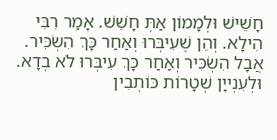חָשֵׁישׁ וּלְמָמוֹן אַתְּ חָשֵׁשׁ. אָמַר רִבִּי הִילָא. וְהֵן שֶׁעִיבְּרוּ וְאַחַר כָּךְ הִשְׂכִּיר. אֲבָל הִשְׂכִּיר וְאַחַר כָּךְ עִיבְּרוּ לֹא בְדָא. וּלְעִנְייָן שְׁטָרוֹת כּוֹתְבִין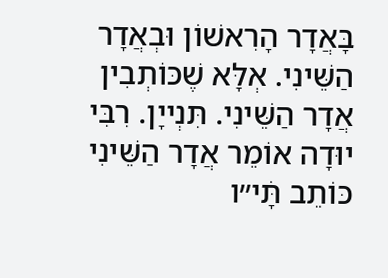בָּאֲדָר הָרִאשׁוֹן וּבְאֲדָר הַשֵּׁינִי. אְלָּא שֶׁכּוֹתְבִין אֲדָר הַשֵּׁינִי. תִּנְייָן. רִבִּי יוּדָה אוֹמֵר אֲדָר הַשֵּׁינִי כּוֹתֵב תָּׄי״ו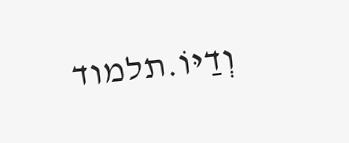וְדַיּוֹ.תלמוד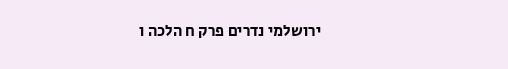ירושלמי נדרים פרק ח הלכה ו